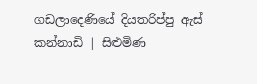ගඩලාදෙණියේ දියතරිප්පු ඇස් කන්නාඩි | සිළුමිණ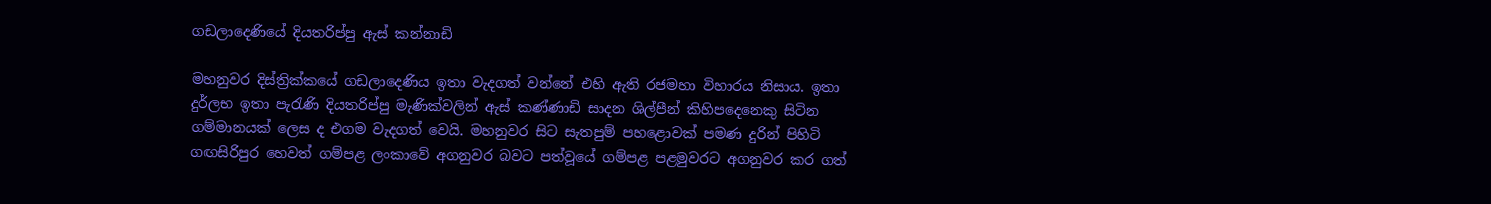ගඩලාදෙණියේ දියතරිප්පු ඇස් කන්නාඩි

මහනුවර දිස්ත්‍රික්කයේ ගඩලාදෙණිය ඉතා වැදගත් වන්නේ එහි ඇති රජමහා විහාරය නිසාය. ඉතා දුර්ලභ ඉතා පැරැණි දියතරිප්පු මැණික්වලින් ඇස් කණ්ණාඩි සාදන ශිල්පීන් කිහිපදෙනෙකු සිටින ගම්මානයක් ලෙස ද එගම වැදගත් වෙයි. මහනුවර සිට සැතපුම් පහළොවක් පමණ දුරින් පිහිටි ගඟසිරිපුර හෙවත් ගම්පළ ලංකාවේ අගනුවර බවට පත්වූයේ ගම්පළ පළමුවරට අගනුවර කර ගත්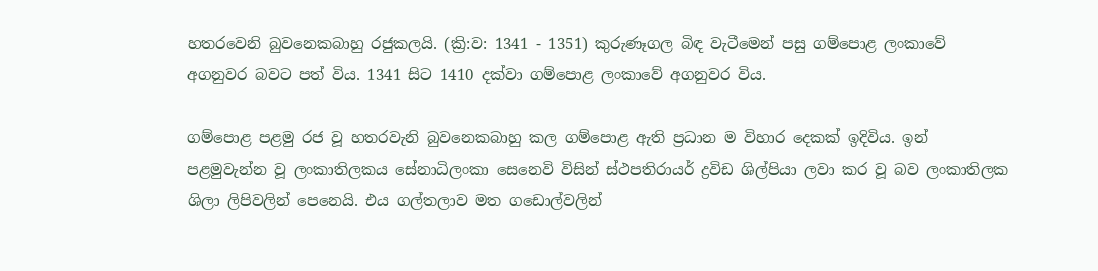හතරවෙනි බුවනෙකබාහු රජුකලයි. (ක්‍රි:ව: 1341 - 1351) කුරුණෑගල බිඳ වැටීමෙන් පසු ගම්පොළ ලංකාවේ අගනුවර බවට පත් විය. 1341 සිට 1410 දක්වා ගම්පොළ ලංකාවේ අගනුවර විය.

ගම්පොළ පළමු රජ වූ හතරවැනි බුවනෙකබාහු කල ගම්පොළ ඇති ප්‍රධාන ම විහාර දෙකක් ඉදිවිය. ඉන් පළමුවැන්න වූ ලංකාතිලකය සේනාධිලංකා සෙනෙවි විසින් ස්ථපතිරායර් ද්‍රවිඩ ශිල්පියා ලවා කර වූ බව ලංකාතිලක ශිලා ලිපිවලින් පෙනෙයි. එය ගල්තලාව මත ගඩොල්වලින්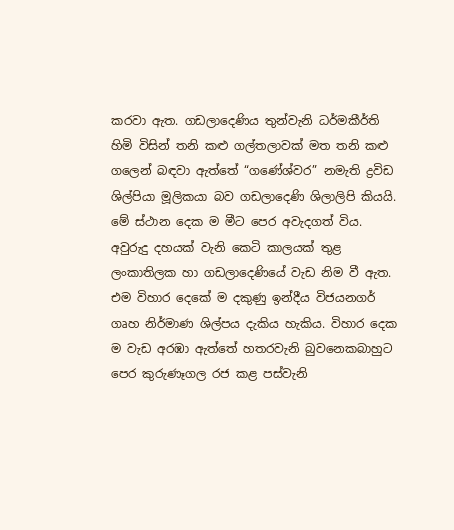කරවා ඇත. ගඩලාදෙණිය තුන්වැනි ධර්මකීර්ති හිමි විසින් තනි කළු ගල්තලාවක් මත තනි කළු ගලෙන් බඳවා ඇත්තේ “ගණේශ්වර” නමැති ද්‍රවිඩ ශිල්පියා මූලිකයා බව ගඩලාදෙණි ශිලාලිපි කියයි. මේ ස්ථාන දෙක ම මීට පෙර අවැදගත් විය. අවුරුදු දහයක් වැනි කෙටි කාලයක් තුළ ලංකාතිලක හා ගඩලාදෙණියේ වැඩ නිම වී ඇත. එම විහාර දෙකේ ම දකුණු ඉන්දීය විජයනගර් ගෘහ නිර්මාණ ශිල්පය දැකිය හැකිය. විහාර දෙක ම වැඩ අරඹා ඇත්තේ හතරවැනි බුවනෙකබාහුට පෙර කුරුණෑගල රජ කළ පස්වැනි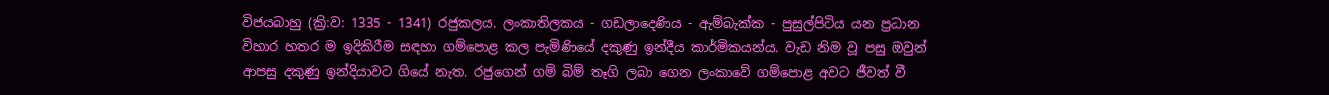විජයබාහු (ක්‍රි:ව: 1335 - 1341) රජුකලය. ලංකාතිලකය - ගඩලාදෙණිය - ඇම්බැක්ක - පුසුල්පිටිය යන ප්‍රධාන විහාර හතර ම ඉදිකිරීම සඳහා ගම්පොළ කල පැමිණියේ දකුණු ඉන්දීය කාර්මිකයන්ය. වැඩ නිම වූ පසු ඔවුන් ආපසු දකුණු ඉන්දියාවට ගියේ නැත. රජුගෙන් ගම් බිම් තෑගි ලබා ගෙන ලංකාවේ ගම්පොළ අවට ජීවත් වී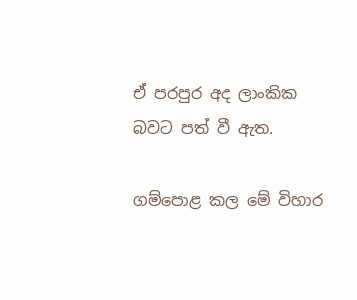ඒ පරපුර අද ලාංකික බවට පත් වී ඇත.

ගම්පොළ කල මේ විහාර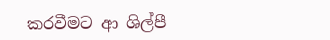කරවීමට ආ ශිල්පී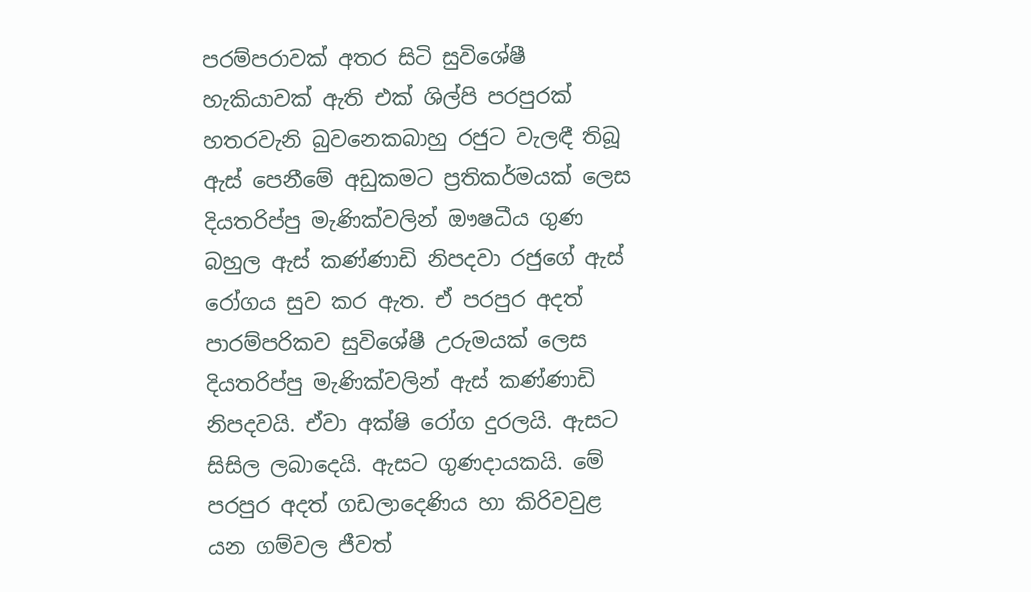පරම්පරාවක් අතර සිටි සුවිශේෂී හැකියාවක් ඇති එක් ශිල්පි පරපුරක් හතරවැනි බුවනෙකබාහු රජුට වැලඳී තිබූ ඇස් පෙනීමේ අඩුකමට ප්‍රතිකර්මයක් ලෙස දියතරිප්පු මැණික්වලින් ඖෂධීය ගුණ බහුල ඇස් කණ්ණාඩි නිපදවා රජුගේ ඇස් රෝගය සුව කර ඇත. ඒ පරපුර අදත් පාරම්පරිකව සුවිශේෂී උරුමයක් ලෙස දියතරිප්පු මැණික්වලින් ඇස් කණ්ණාඩි නිපදවයි. ඒවා අක්ෂි රෝග දුරලයි. ඇසට සිසිල ලබාදෙයි. ඇසට ගුණදායකයි. මේ පරපුර අදත් ගඩලාදෙණිය හා කිරිවවුළ යන ගම්වල ජීවත්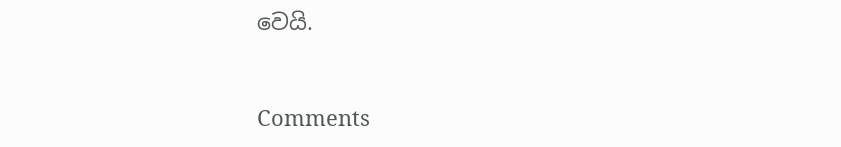වෙයි.



Comments